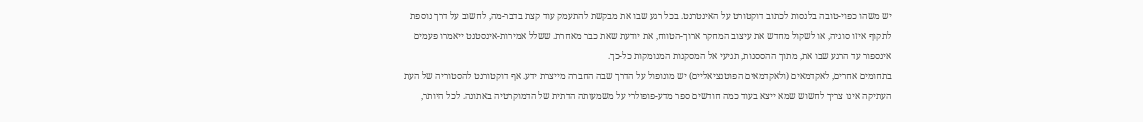יש משהו כפוי-טובה בלנסות לכתוב דוקטורט על האינטרנט. בכל רגע שבו את מבקשת להתעמק עוד קצת בדבר-מה, לחשוב על דרך נוספת לתקוף איזו סוגיה, או לשקול מחדש את עיצוב המחקר ארוך-הטווח, את יודעת שאת כבר מאחרת. ששלל אמירות-אינסטנט ייאמרו פעמים אינספור עד הרגע שבו את, מתוך ההססנות, תגיעי אל המסקנות המנומקות כל-כך.
בתחומים אחרים, לאקדמאים (ולאקדמאים הפוטנציאליים) יש מונופול על הדרך שבה החברה מייצרת ידע. אף דוקטורנט להסטוריה של העת העתיקה אינו צריך לחשוש שמא ייצא בעוד כמה חודשים ספר מדע-פופולרי על משמעותה הדתית של הדמוקרטיה באתונה. לכל היותר,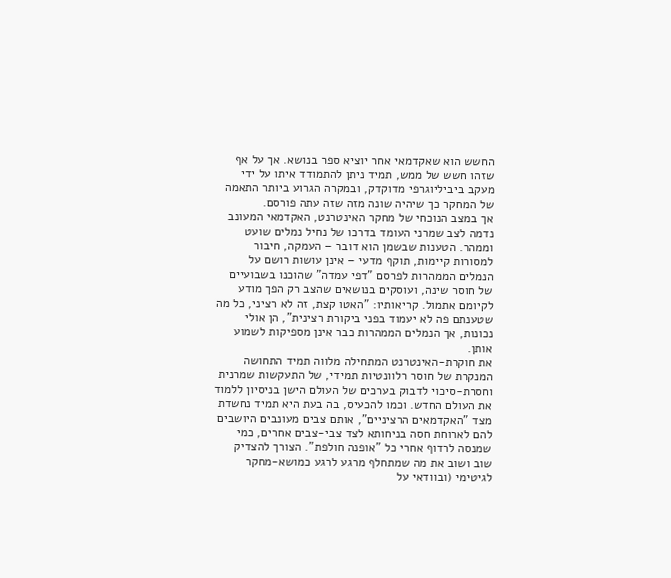החשש הוא שאקדמאי אחר יוציא ספר בנושא. אך על אף שזהו חשש של ממש, תמיד ניתן להתמודד איתו על ידי מעקב ביביליוגרפי מדוקדק, ובמקרה הגרוע ביותר התאמה של המחקר כך שיהיה שונה מזה שזה עתה פורסם.
אך במצב הנוכחי של מחקר האינטרנט, האקדמאי המעונב נדמה לצב שמרני העומד בדרכו של נחיל נמלים שועט וממהר. הטענות שבשמן הוא דובר – העמקה, חיבור למסורות קיימות, תוקף מדעי – אינן עושות רושם על הנמלים הממהרות לפרסם "דפי עמדה" שהוכנו בשבועיים של חוסר שינה, ועוסקים בנושאים שהצב רק הפך מודע לקיומם אתמול. קריאותיו: "האטו קצת, זה לא רציני, כל מה שטענתם פה לא יעמוד בפני ביקורת רצינית", הן אולי נכונות, אך הנמלים הממהרות כבר אינן מספיקות לשמוע אותן.
את חוקרת-האינטרנט המתחילה מלווה תמיד התחושה המנקרת של חוסר רלוונטיות תמידי, של התעקשות שמרנית וחסרת-סיכוי לדבוק בערכים של העולם הישן בניסיון ללמוד את העולם החדש. וכמו להכעיס, בה בעת היא תמיד נחשדת מצד "האקדמאים הרציניים", אותם צבים מעונבים היושבים להם לארוחת חסה בניחותא לצד צבי-צבים אחרים, כמי שמנסה לרדוף אחרי כל "אופנה חולפת". הצורך להצדיק שוב ושוב את מה שמתחלף מרגע לרגע כמושא-מחקר לגיטימי (ובוודאי על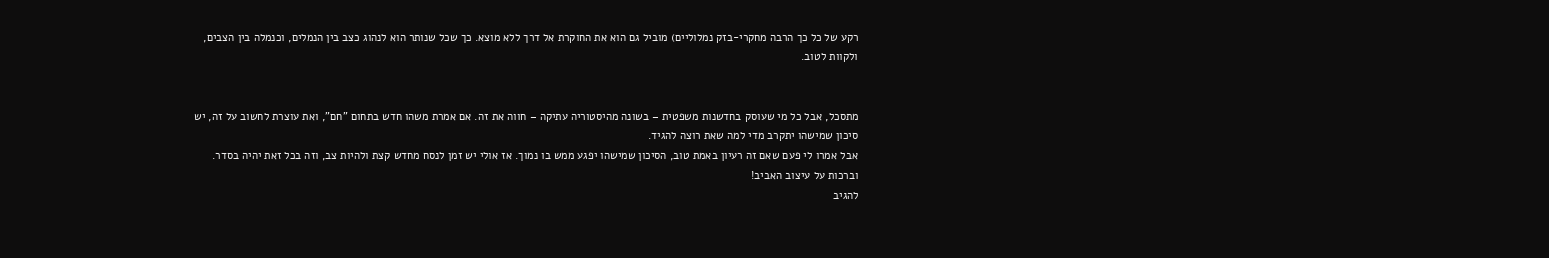רקע של כל כך הרבה מחקרי-בזק נמלוליים) מוביל גם הוא את החוקרת אל דרך ללא מוצא. כך שכל שנותר הוא לנהוג כצב בין הנמלים, וכנמלה בין הצבים, ולקוות לטוב.


מתסכל, אבל כל מי שעוסק בחדשנות משפטית – בשונה מהיסטוריה עתיקה – חווה את זה. אם אמרת משהו חדש בתחום "חם", ואת עוצרת לחשוב על זה, יש סיכון שמישהו יתקרב מדי למה שאת רוצה להגיד.
אבל אמרו לי פעם שאם זה רעיון באמת טוב, הסיכון שמישהו יפגע ממש בו נמוך. אז אולי יש זמן לנסח מחדש קצת ולהיות צב, וזה בכל זאת יהיה בסדר.
וברכות על עיצוב האביב!
להגיב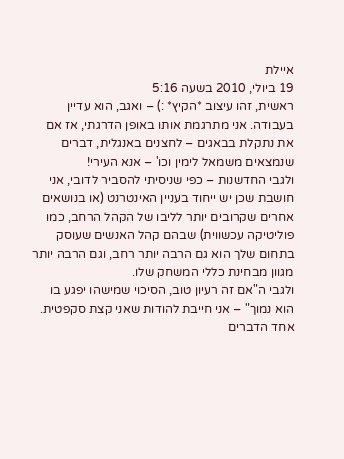איילת
19 ביולי, 2010 בשעה 5:16
ראשית, זהו עיצוב *הקיץ* :) – ואגב, הוא עדיין בעבודה. אני מתרגמת אותו באופן הדרגתי, אז אם את נתקלת בבאגים – לחצנים באנגלית, דברים שנמצאים משמאל לימין וכו' – אנא העירי!
ולגבי החדשנות – כפי שניסיתי להסביר לדובי, אני חושבת שכן יש ייחוד בעניין האינטרנט (או בנושאים אחרים שקרובים יותר לליבו של הקהל הרחב, כמו פוליטיקה עכשווית) שבהם קהל האנשים שעוסק בתחום שלך הוא גם הרבה יותר רחב, וגם הרבה יותר מגוון מבחינת כללי המשחק שלו.
ולגבי ה"אם זה רעיון טוב, הסיכוי שמישהו יפגע בו הוא נמוך" – אני חייבת להודות שאני קצת סקפטית. אחד הדברים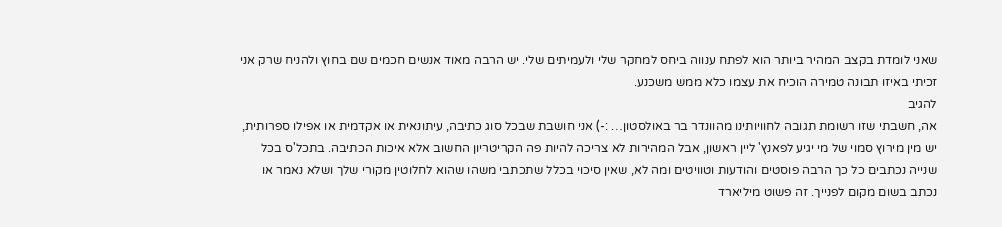שאני לומדת בקצב המהיר ביותר הוא לפתח ענווה ביחס למחקר שלי ולעמיתים שלי. יש הרבה מאוד אנשים חכמים שם בחוץ ולהניח שרק אני זכיתי באיזו תבונה טמירה הוכיח את עצמו כלא ממש משכנע.
להגיב
אה, חשבתי שזו רשומת תגובה לחוויותינו מהוונדר בר באולסטון… :-) אני חושבת שבכל סוג כתיבה, עיתונאית או אקדמית או אפילו ספרותית, יש מין מירוץ סמוי של מי יגיע לפאנץ' ליין ראשון, אבל המהירות לא צריכה להיות פה הקריטריון החשוב אלא איכות הכתיבה. בתכל'ס בכל שנייה נכתבים כל כך הרבה פוסטים והודעות וטוויטים ומה לא, שאין סיכוי בכלל שתכתבי משהו שהוא לחלוטין מקורי שלך ושלא נאמר או נכתב בשום מקום לפנייך. זה פשוט מיליארד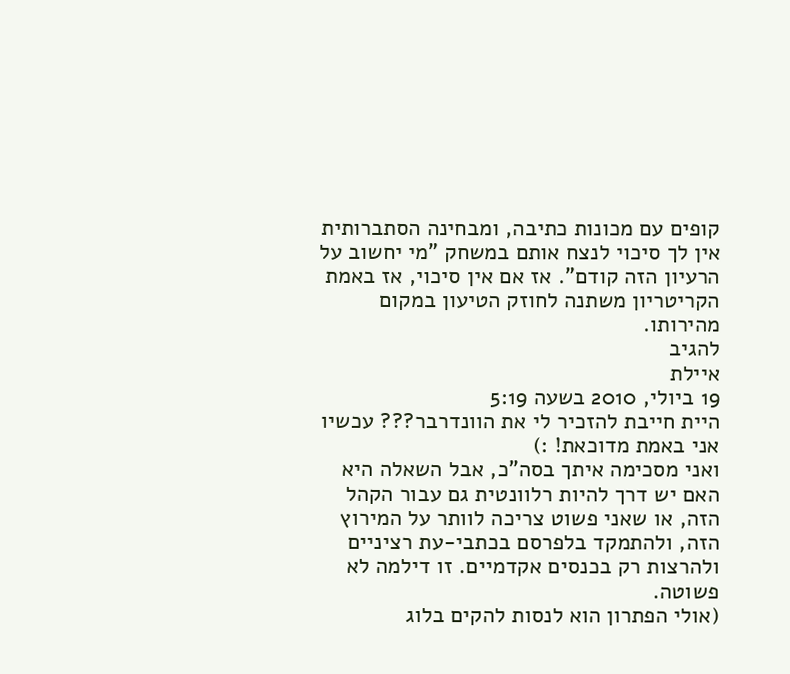קופים עם מכונות כתיבה, ומבחינה הסתברותית אין לך סיכוי לנצח אותם במשחק "מי יחשוב על הרעיון הזה קודם". אז אם אין סיכוי, אז באמת הקריטריון משתנה לחוזק הטיעון במקום מהירותו.
להגיב
איילת
19 ביולי, 2010 בשעה 5:19
היית חייבת להזכיר לי את הוונדרבר??? עכשיו אני באמת מדוכאת! :)
ואני מסכימה איתך בסה"כ, אבל השאלה היא האם יש דרך להיות רלוונטית גם עבור הקהל הזה, או שאני פשוט צריכה לוותר על המירוץ הזה, ולהתמקד בלפרסם בכתבי-עת רציניים ולהרצות רק בכנסים אקדמיים. זו דילמה לא פשוטה.
(אולי הפתרון הוא לנסות להקים בלוג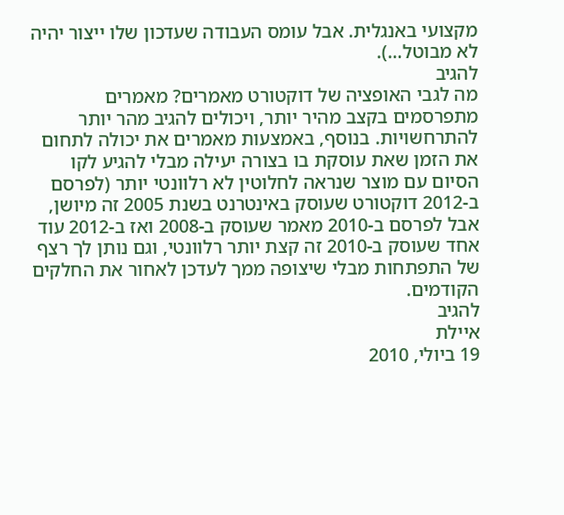מקצועי באנגלית. אבל עומס העבודה שעדכון שלו ייצור יהיה לא מבוטל…).
להגיב
מה לגבי האופציה של דוקטורט מאמרים? מאמרים מתפרסמים בקצב מהיר יותר, ויכולים להגיב מהר יותר להתרחשויות. בנוסף, באמצעות מאמרים את יכולה לתחום את הזמן שאת עוסקת בו בצורה יעילה מבלי להגיע לקו הסיום עם מוצר שנראה לחלוטין לא רלוונטי יותר (לפרסם ב-2012 דוקטורט שעוסק באינטרנט בשנת 2005 זה מיושן, אבל לפרסם ב-2010 מאמר שעוסק ב-2008 ואז ב-2012 עוד אחד שעוסק ב-2010 זה קצת יותר רלוונטי, וגם נותן לך רצף של התפתחות מבלי שיצופה ממך לעדכן לאחור את החלקים הקודמים.
להגיב
איילת
19 ביולי, 2010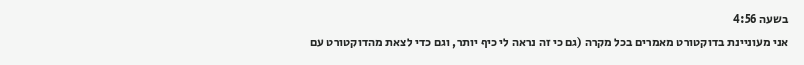בשעה 4:56
אני מעוניינת בדוקטורט מאמרים בכל מקרה (גם כי זה נראה לי כיף יותר, וגם כדי לצאת מהדוקטורט עם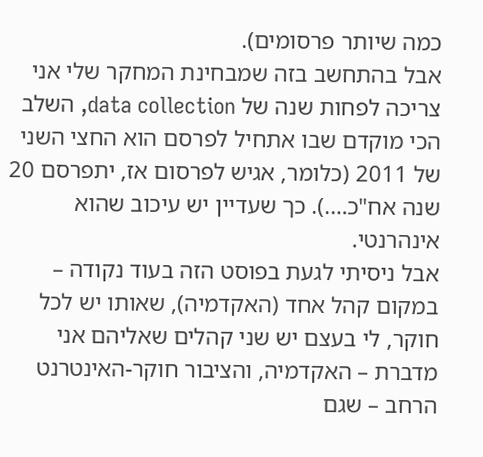כמה שיותר פרסומים).
אבל בהתחשב בזה שמבחינת המחקר שלי אני צריכה לפחות שנה של data collection, השלב הכי מוקדם שבו אתחיל לפרסם הוא החצי השני של 2011 (כלומר, אגיש לפרסום אז, יתפרסם 20 שנה אח"כ….). כך שעדיין יש עיכוב שהוא אינהרנטי.
אבל ניסיתי לגעת בפוסט הזה בעוד נקודה – במקום קהל אחד (האקדמיה), שאותו יש לכל חוקר, לי בעצם יש שני קהלים שאליהם אני מדברת – האקדמיה, והציבור חוקר-האינטרנט הרחב – שגם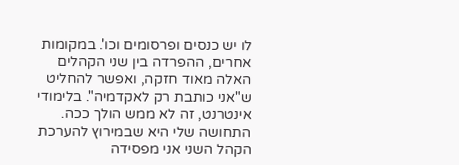לו יש כנסים ופרסומים וכו'. במקומות אחרים, ההפרדה בין שני הקהלים האלה מאוד חזקה, ואפשר להחליט ש"אני כותבת רק לאקדמיה". בלימודי אינטרנט, זה לא ממש הולך ככה.
התחושה שלי היא שבמירוץ להערכת הקהל השני אני מפסידה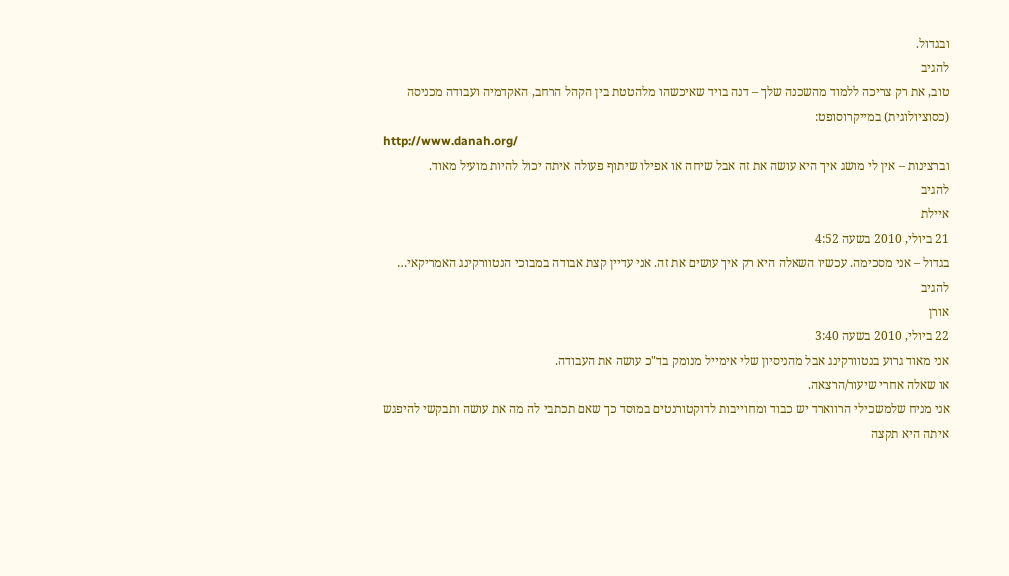ובגדול.
להגיב
טוב, את רק צריכה ללמוד מהשכנה שלך – דנה בויד שאיכשהו מלהטטת בין הקהל הרחב, האקדמיה ועבודה מכניסה (כסוציולוגית) במייקרוסופט:
http://www.danah.org/
וברצינות – אין לי מושג איך היא עושה את זה אבל שיחה או אפילו שיתוף פעולה איתה יכול להיות מועיל מאוד.
להגיב
איילת
21 ביולי, 2010 בשעה 4:52
בגדול – אני מסכימה. עכשיו השאלה היא רק איך עושים את זה. אני עדיין קצת אבודה במבוכי הנטוורקינג האמריקאי…
להגיב
אורן
22 ביולי, 2010 בשעה 3:40
אני מאוד גרוע בנטוורקינג אבל מהניסיון שלי אימייל מנומק בד"כ עושה את העבודה.
או שאלה אחרי שיעור/הרצאה.
אני מניח שלמשכילי הרווארד יש כבוד ומחוייבות לדוקטורנטים במוסד כך שאם תכתבי לה מה את עושה ותבקשי להיפגש איתה היא תקצה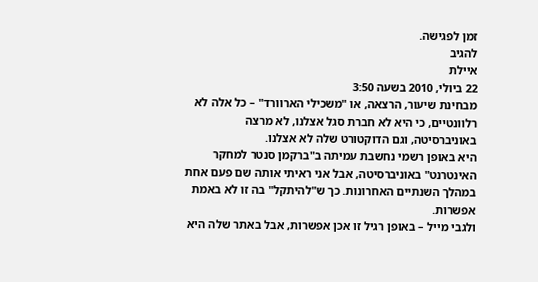זמן לפגישה.
להגיב
איילת
22 ביולי, 2010 בשעה 3:50
מבחינת שיעור, הרצאה, או "משכילי הארוורד" – כל אלה לא רלוונטיים, כי היא לא חברת סגל אצלנו, לא מרצה באוניברסיטה, וגם הדוקטורט שלה לא אצלנו.
היא באופן רשמי נחשבת עמיתה ב"ברקמן סנטר למחקר האינטרנט" באוניברסיטה, אבל אני ראיתי אותה שם פעם אחת במהלך השנתיים האחרונות. כך ש"להיתקל" בה זו לא באמת אפשרות.
ולגבי מייל – באופן רגיל זו אכן אפשרות, אבל באתר שלה היא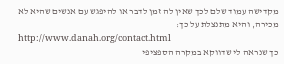מקדישה עמוד שלם לכך שאין לה זמן לדבר או להיפגש עם אנשים שהיא לא מכירה, והיא מתנצלת על כך:
http://www.danah.org/contact.html
כך שנראה לי שדווקא במקרה הספציפי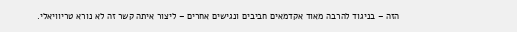הזה – בניגוד להרבה מאוד אקדמאים חביבים ונגישים אחרים – ליצור איתה קשר זה לא נורא טריוויאלי.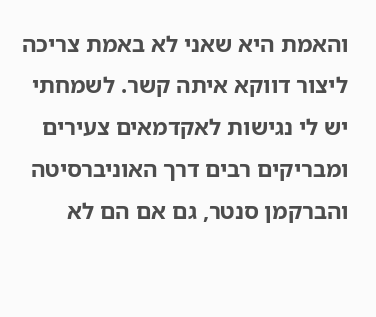והאמת היא שאני לא באמת צריכה ליצור דווקא איתה קשר. לשמחתי יש לי נגישות לאקדמאים צעירים ומבריקים רבים דרך האוניברסיטה והברקמן סנטר, גם אם הם לא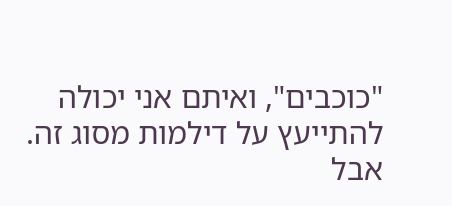"כוכבים", ואיתם אני יכולה להתייעץ על דילמות מסוג זה.
אבל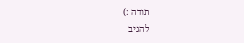תודה :)
להגיב